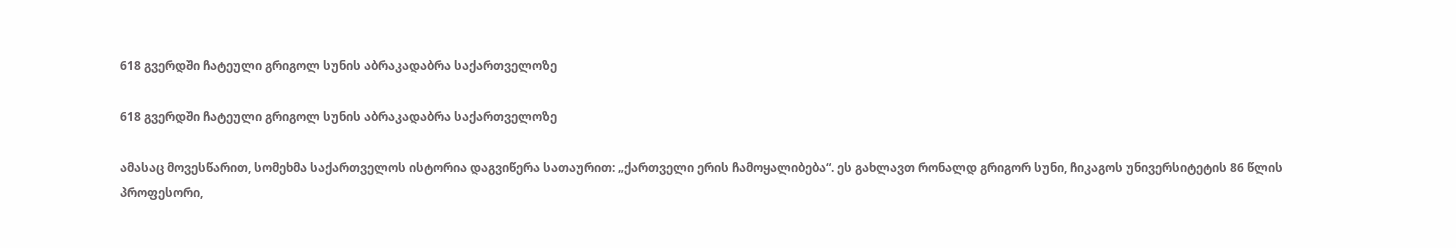618 გვერდში ჩატეული გრიგოლ სუნის აბრაკადაბრა საქართველოზე

618 გვერდში ჩატეული გრიგოლ სუნის აბრაკადაბრა საქართველოზე

ამასაც მოვესწარით, სომეხმა საქართველოს ისტორია დაგვიწერა სათაურით: „ქართველი ერის ჩამოყალიბება“. ეს გახლავთ რონალდ გრიგორ სუნი, ჩიკაგოს უნივერსიტეტის 86 წლის პროფესორი,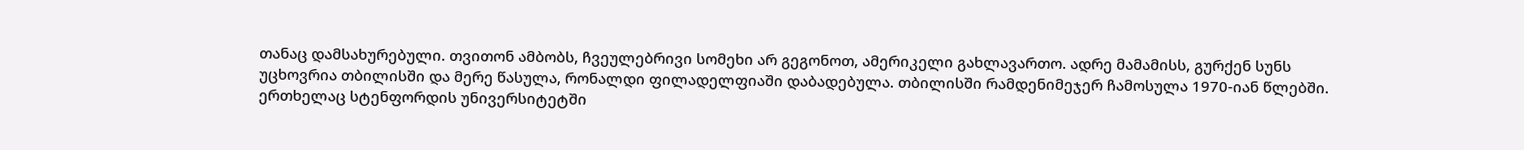თანაც დამსახურებული. თვითონ ამბობს, ჩვეულებრივი სომეხი არ გეგონოთ, ამერიკელი გახლავართო. ადრე მამამისს, გურქენ სუნს უცხოვრია თბილისში და მერე წასულა, რონალდი ფილადელფიაში დაბადებულა. თბილისში რამდენიმეჯერ ჩამოსულა 1970-იან წლებში. ერთხელაც სტენფორდის უნივერსიტეტში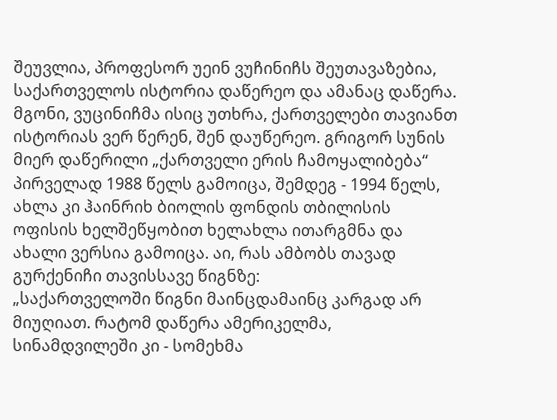შეუვლია, პროფესორ უეინ ვუჩინიჩს შეუთავაზებია, საქართველოს ისტორია დაწერეო და ამანაც დაწერა. მგონი, ვუცინიჩმა ისიც უთხრა, ქართველები თავიანთ ისტორიას ვერ წერენ, შენ დაუწერეო. გრიგორ სუნის მიერ დაწერილი „ქართველი ერის ჩამოყალიბება“ პირველად 1988 წელს გამოიცა, შემდეგ - 1994 წელს, ახლა კი ჰაინრიხ ბიოლის ფონდის თბილისის ოფისის ხელშეწყობით ხელახლა ითარგმნა და ახალი ვერსია გამოიცა. აი, რას ამბობს თავად გურქენიჩი თავისსავე წიგნზე:
„საქართველოში წიგნი მაინცდამაინც კარგად არ მიუღიათ. რატომ დაწერა ამერიკელმა, სინამდვილეში კი - სომეხმა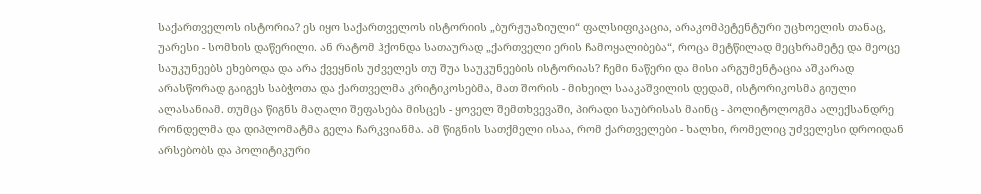საქართველოს ისტორია? ეს იყო საქართველოს ისტორიის „ბურჟუაზიული“ ფალსიფიკაცია, არაკომპეტენტური უცხოელის თანაც, უარესი - სომხის დაწერილი. ან რატომ ჰქონდა სათაურად „ქართველი ერის ჩამოყალიბება“, როცა მეტწილად მეცხრამეტე და მეოცე საუკუნეებს ეხებოდა და არა ქვეყნის უძველეს თუ შუა საუკუნეების ისტორიას? ჩემი ნაწერი და მისი არგუმენტაცია აშკარად არასწორად გაიგეს საბჭოთა და ქართველმა კრიტიკოსებმა, მათ შორის - მიხეილ სააკაშვილის დედამ, ისტორიკოსმა გიული ალასანიამ. თუმცა წიგნს მაღალი შეფასება მისცეს - ყოველ შემთხვევაში, პირადი საუბრისას მაინც - პოლიტოლოგმა ალექსანდრე რონდელმა და დიპლომატმა გელა ჩარკვიანმა. ამ წიგნის სათქმელი ისაა, რომ ქართველები - ხალხი, რომელიც უძველესი დროიდან არსებობს და პოლიტიკური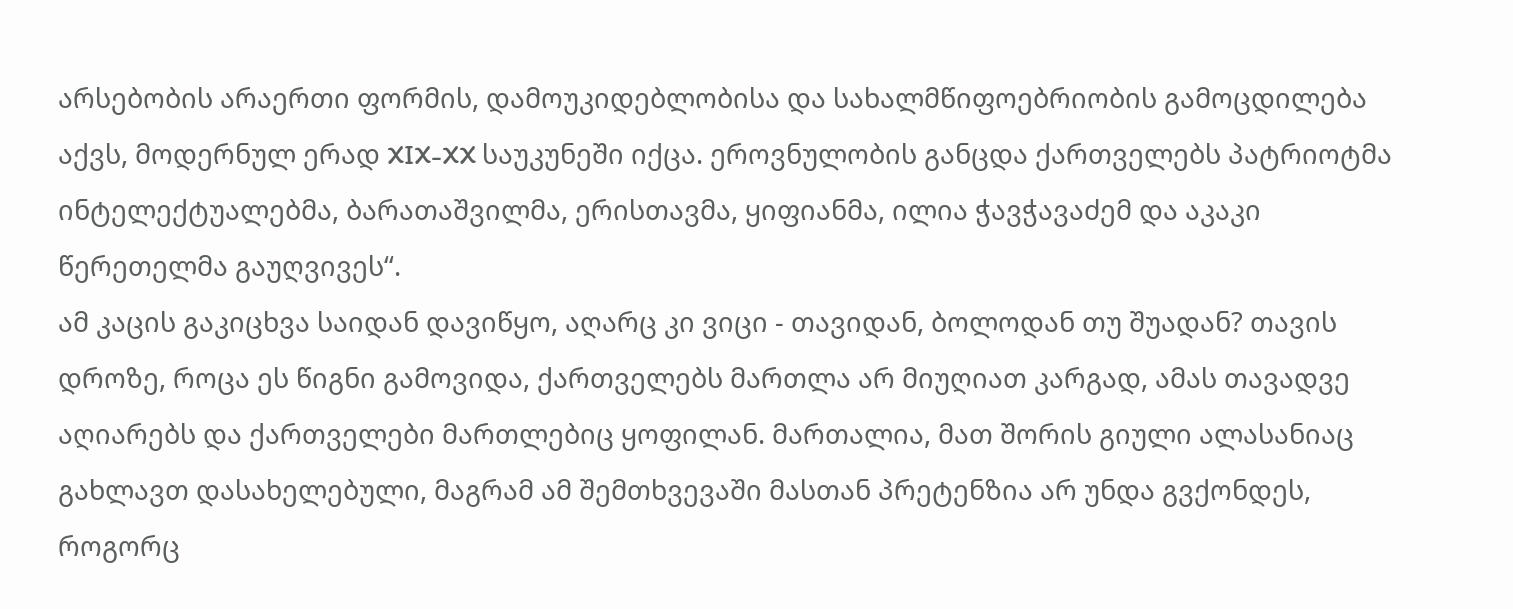არსებობის არაერთი ფორმის, დამოუკიდებლობისა და სახალმწიფოებრიობის გამოცდილება აქვს, მოდერნულ ერად XIX-XX საუკუნეში იქცა. ეროვნულობის განცდა ქართველებს პატრიოტმა ინტელექტუალებმა, ბარათაშვილმა, ერისთავმა, ყიფიანმა, ილია ჭავჭავაძემ და აკაკი წერეთელმა გაუღვივეს“.
ამ კაცის გაკიცხვა საიდან დავიწყო, აღარც კი ვიცი - თავიდან, ბოლოდან თუ შუადან? თავის დროზე, როცა ეს წიგნი გამოვიდა, ქართველებს მართლა არ მიუღიათ კარგად, ამას თავადვე აღიარებს და ქართველები მართლებიც ყოფილან. მართალია, მათ შორის გიული ალასანიაც გახლავთ დასახელებული, მაგრამ ამ შემთხვევაში მასთან პრეტენზია არ უნდა გვქონდეს, როგორც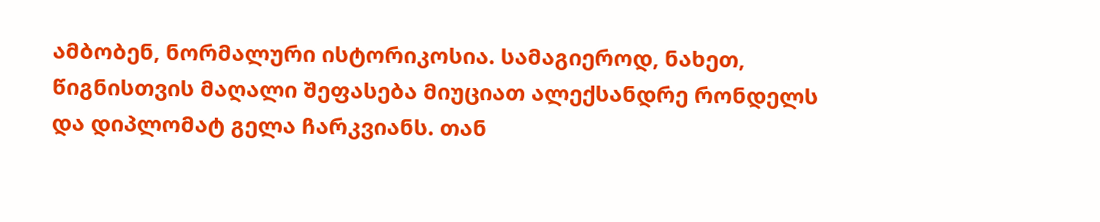ამბობენ, ნორმალური ისტორიკოსია. სამაგიეროდ, ნახეთ, წიგნისთვის მაღალი შეფასება მიუციათ ალექსანდრე რონდელს და დიპლომატ გელა ჩარკვიანს. თან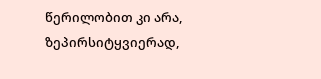წერილობით კი არა, ზეპირსიტყვიერად,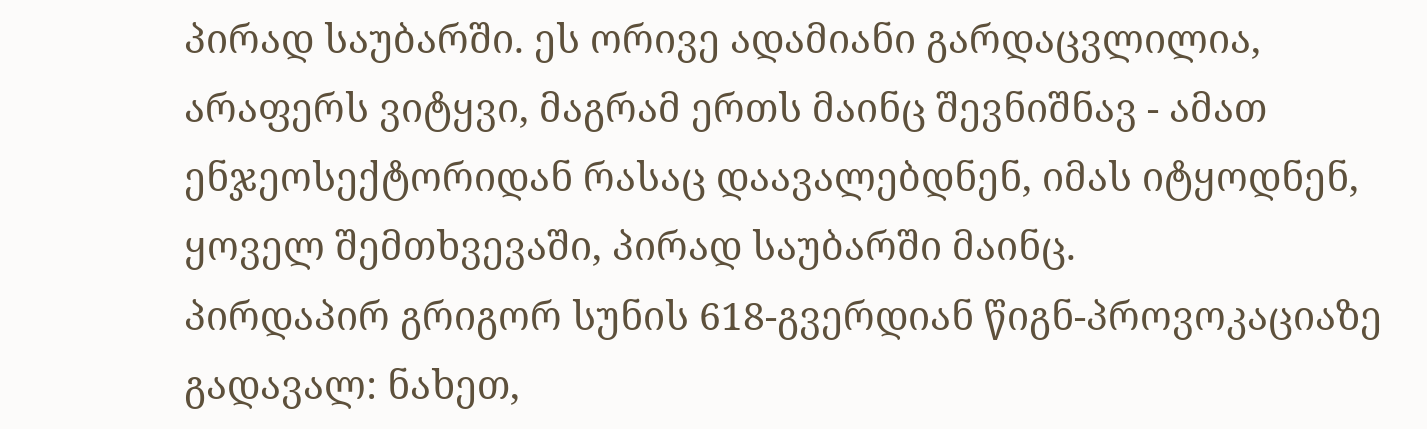პირად საუბარში. ეს ორივე ადამიანი გარდაცვლილია, არაფერს ვიტყვი, მაგრამ ერთს მაინც შევნიშნავ - ამათ ენჯეოსექტორიდან რასაც დაავალებდნენ, იმას იტყოდნენ, ყოველ შემთხვევაში, პირად საუბარში მაინც.
პირდაპირ გრიგორ სუნის 618-გვერდიან წიგნ-პროვოკაციაზე გადავალ: ნახეთ,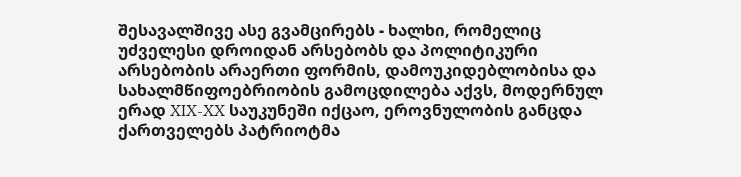შესავალშივე ასე გვამცირებს - ხალხი, რომელიც უძველესი დროიდან არსებობს და პოლიტიკური არსებობის არაერთი ფორმის, დამოუკიდებლობისა და სახალმწიფოებრიობის გამოცდილება აქვს, მოდერნულ ერად XIX-XX საუკუნეში იქცაო, ეროვნულობის განცდა ქართველებს პატრიოტმა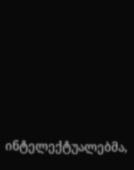ინტელექტუალებმა,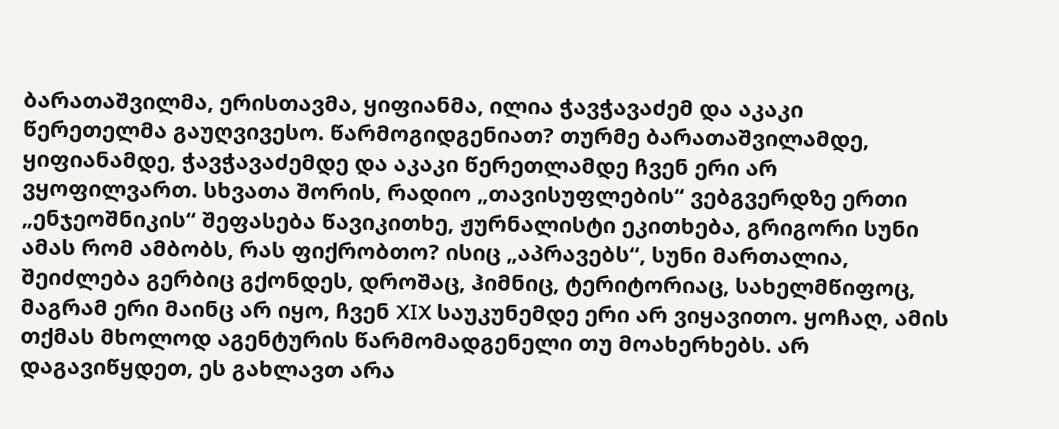ბარათაშვილმა, ერისთავმა, ყიფიანმა, ილია ჭავჭავაძემ და აკაკი წერეთელმა გაუღვივესო. წარმოგიდგენიათ? თურმე ბარათაშვილამდე, ყიფიანამდე, ჭავჭავაძემდე და აკაკი წერეთლამდე ჩვენ ერი არ ვყოფილვართ. სხვათა შორის, რადიო „თავისუფლების“ ვებგვერდზე ერთი „ენჯეოშნიკის“ შეფასება წავიკითხე, ჟურნალისტი ეკითხება, გრიგორი სუნი ამას რომ ამბობს, რას ფიქრობთო? ისიც „აპრავებს“, სუნი მართალია, შეიძლება გერბიც გქონდეს, დროშაც, ჰიმნიც, ტერიტორიაც, სახელმწიფოც, მაგრამ ერი მაინც არ იყო, ჩვენ XIX საუკუნემდე ერი არ ვიყავითო. ყოჩაღ, ამის თქმას მხოლოდ აგენტურის წარმომადგენელი თუ მოახერხებს. არ დაგავიწყდეთ, ეს გახლავთ არა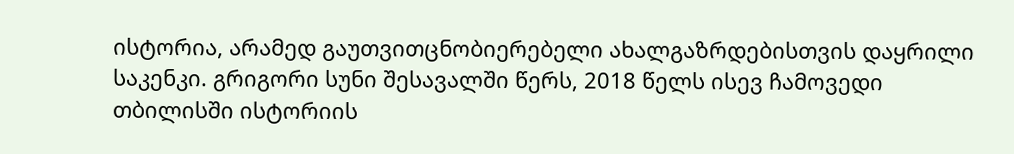ისტორია, არამედ გაუთვითცნობიერებელი ახალგაზრდებისთვის დაყრილი საკენკი. გრიგორი სუნი შესავალში წერს, 2018 წელს ისევ ჩამოვედი თბილისში ისტორიის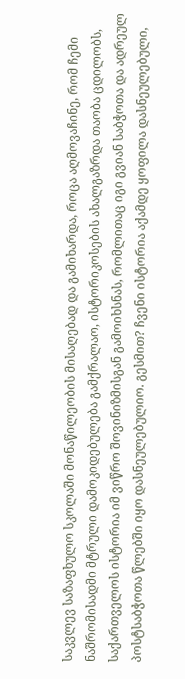საკვლევ საზაფხულო სკოლაში მონაწილეობის მისაღებად და გამიხარდა, როცა აღმოვაჩინე, რომ ჩემი ნაშრომისადმი მტრული დამოკიდებულება გამქრალაო, ისტორიკოსების ახალგაზრდა თაობა ცდილობს, საქართველოს ისტორია იმ ვიწრო შოვინიზმისგან გამოიხსნას, რომლითაც იგი გვიან საბჭოთა და ადრეულ პოსტსაბჭოთა წლებში იყო დასნეულებულიო. გესმით? ჩვენი ისტორია აქამდე ყოფილა დასნეულებული,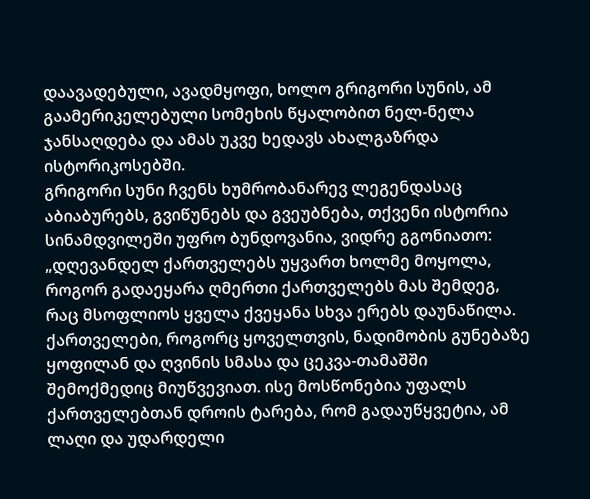დაავადებული, ავადმყოფი, ხოლო გრიგორი სუნის, ამ გაამერიკელებული სომეხის წყალობით ნელ-ნელა ჯანსაღდება და ამას უკვე ხედავს ახალგაზრდა ისტორიკოსებში.
გრიგორი სუნი ჩვენს ხუმრობანარევ ლეგენდასაც აბიაბურებს, გვიწუნებს და გვეუბნება, თქვენი ისტორია სინამდვილეში უფრო ბუნდოვანია, ვიდრე გგონიათო:
„დღევანდელ ქართველებს უყვართ ხოლმე მოყოლა, როგორ გადაეყარა ღმერთი ქართველებს მას შემდეგ, რაც მსოფლიოს ყველა ქვეყანა სხვა ერებს დაუნაწილა. ქართველები, როგორც ყოველთვის, ნადიმობის გუნებაზე ყოფილან და ღვინის სმასა და ცეკვა-თამაშში შემოქმედიც მიუწვევიათ. ისე მოსწონებია უფალს ქართველებთან დროის ტარება, რომ გადაუწყვეტია, ამ ლაღი და უდარდელი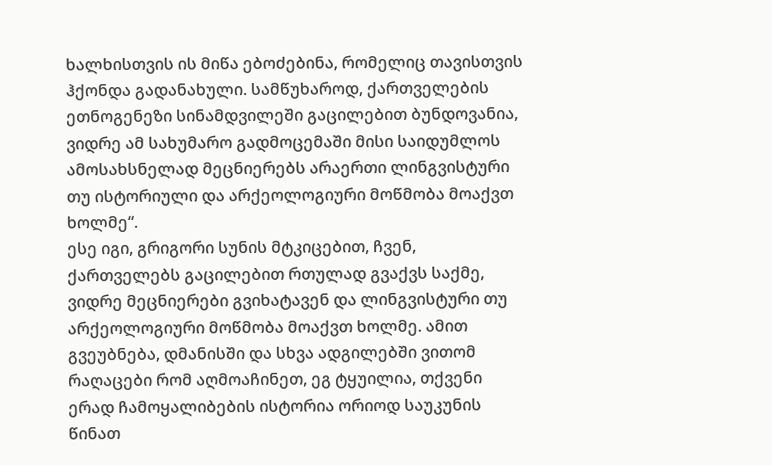ხალხისთვის ის მიწა ებოძებინა, რომელიც თავისთვის ჰქონდა გადანახული. სამწუხაროდ, ქართველების ეთნოგენეზი სინამდვილეში გაცილებით ბუნდოვანია, ვიდრე ამ სახუმარო გადმოცემაში მისი საიდუმლოს ამოსახსნელად მეცნიერებს არაერთი ლინგვისტური თუ ისტორიული და არქეოლოგიური მოწმობა მოაქვთ ხოლმე“.
ესე იგი, გრიგორი სუნის მტკიცებით, ჩვენ, ქართველებს გაცილებით რთულად გვაქვს საქმე, ვიდრე მეცნიერები გვიხატავენ და ლინგვისტური თუ არქეოლოგიური მოწმობა მოაქვთ ხოლმე. ამით გვეუბნება, დმანისში და სხვა ადგილებში ვითომ რაღაცები რომ აღმოაჩინეთ, ეგ ტყუილია, თქვენი ერად ჩამოყალიბების ისტორია ორიოდ საუკუნის წინათ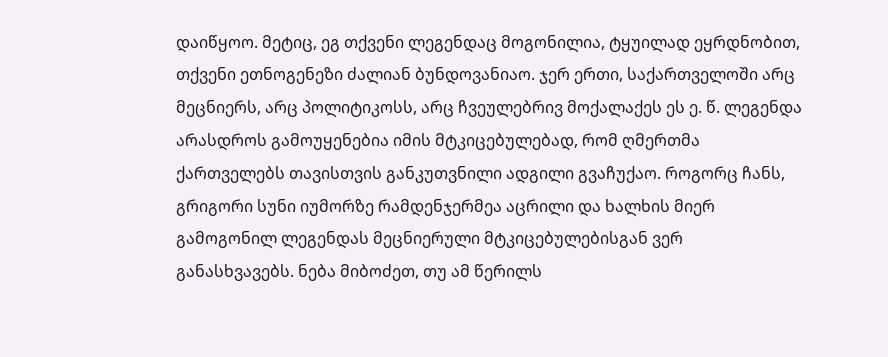დაიწყოო. მეტიც, ეგ თქვენი ლეგენდაც მოგონილია, ტყუილად ეყრდნობით, თქვენი ეთნოგენეზი ძალიან ბუნდოვანიაო. ჯერ ერთი, საქართველოში არც მეცნიერს, არც პოლიტიკოსს, არც ჩვეულებრივ მოქალაქეს ეს ე. წ. ლეგენდა არასდროს გამოუყენებია იმის მტკიცებულებად, რომ ღმერთმა ქართველებს თავისთვის განკუთვნილი ადგილი გვაჩუქაო. როგორც ჩანს, გრიგორი სუნი იუმორზე რამდენჯერმეა აცრილი და ხალხის მიერ გამოგონილ ლეგენდას მეცნიერული მტკიცებულებისგან ვერ განასხვავებს. ნება მიბოძეთ, თუ ამ წერილს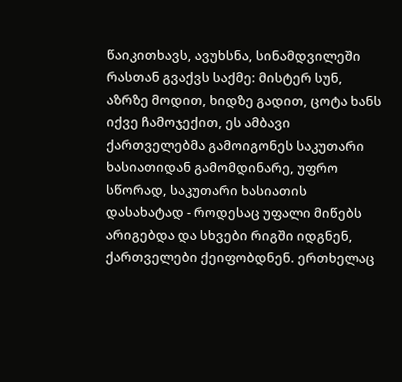წაიკითხავს, ავუხსნა, სინამდვილეში რასთან გვაქვს საქმე: მისტერ სუნ, აზრზე მოდით, ხიდზე გადით, ცოტა ხანს იქვე ჩამოჯექით, ეს ამბავი ქართველებმა გამოიგონეს საკუთარი ხასიათიდან გამომდინარე, უფრო სწორად, საკუთარი ხასიათის დასახატად - როდესაც უფალი მიწებს არიგებდა და სხვები რიგში იდგნენ, ქართველები ქეიფობდნენ. ერთხელაც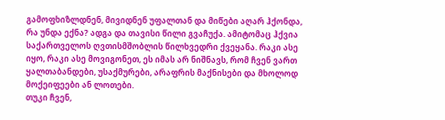გამოფხიზლდნენ, მივიდნენ უფალთან და მიწები აღარ ჰქონდა, რა უნდა ექნა? ადგა და თავისი წილი გვაჩუქა. ამიტომაც ჰქვია საქართველოს ღვთისმშობლის წილხვედრი ქვეყანა. რაკი ასე იყო, რაკი ასე მოვიგონეთ, ეს იმას არ ნიშნავს, რომ ჩვენ ვართ ყალთაბანდები, უსაქმურები, არაფრის მაქნისები და მხოლოდ მოქეიფეები ან ლოთები.
თუკი ჩვენ,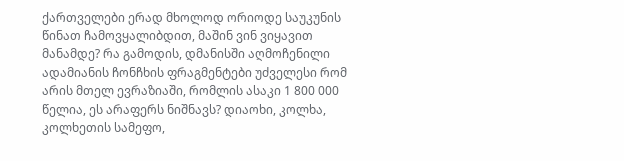ქართველები ერად მხოლოდ ორიოდე საუკუნის წინათ ჩამოვყალიბდით, მაშინ ვინ ვიყავით მანამდე? რა გამოდის, დმანისში აღმოჩენილი ადამიანის ჩონჩხის ფრაგმენტები უძველესი რომ არის მთელ ევრაზიაში, რომლის ასაკი 1 800 000 წელია, ეს არაფერს ნიშნავს? დიაოხი, კოლხა, კოლხეთის სამეფო,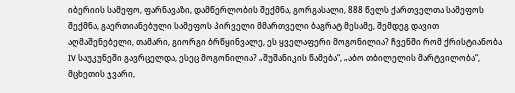იბერიის სამეფო, ფარნავაზი, დამწერლობის შექმნა, გორგასალი, 888 წელს ქართველთა სამეფოს შექმნა, გაერთიანებული სამეფოს პირველი მმართველი ბაგრატ მესამე, შემდეგ დავით აღმაშენებელი, თამარი, გიორგი ბრწყინვალე, ეს ყველაფერი მოგონილია? ჩვენში რომ ქრისტიანობა IV საუკუნეში გავრცელდა, ესეც მოგონილია? „შუშანიკის წამება“, „აბო თბილელის მარტვილობა“, მცხეთის ჯვარი,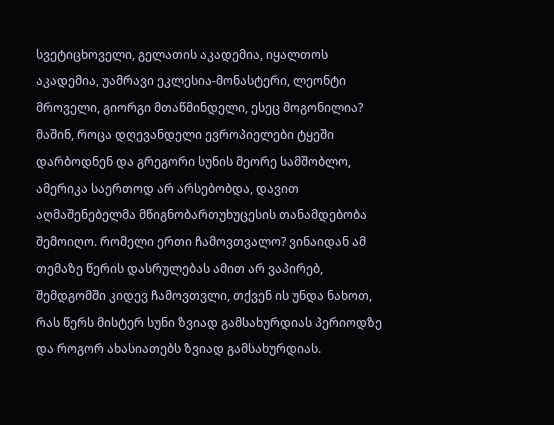სვეტიცხოველი, გელათის აკადემია, იყალთოს აკადემია, უამრავი ეკლესია-მონასტერი, ლეონტი მროველი, გიორგი მთაწმინდელი, ესეც მოგონილია? მაშინ, როცა დღევანდელი ევროპიელები ტყეში დარბოდნენ და გრეგორი სუნის მეორე სამშობლო, ამერიკა საერთოდ არ არსებობდა, დავით აღმაშენებელმა მწიგნობართუხუცესის თანამდებობა შემოიღო. რომელი ერთი ჩამოვთვალო? ვინაიდან ამ თემაზე წერის დასრულებას ამით არ ვაპირებ, შემდგომში კიდევ ჩამოვთვლი, თქვენ ის უნდა ნახოთ, რას წერს მისტერ სუნი ზვიად გამსახურდიას პერიოდზე და როგორ ახასიათებს ზვიად გამსახურდიას.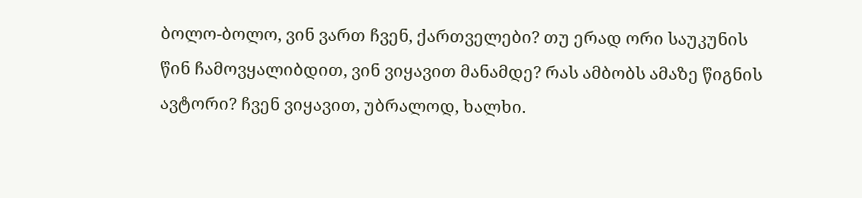ბოლო-ბოლო, ვინ ვართ ჩვენ, ქართველები? თუ ერად ორი საუკუნის წინ ჩამოვყალიბდით, ვინ ვიყავით მანამდე? რას ამბობს ამაზე წიგნის ავტორი? ჩვენ ვიყავით, უბრალოდ, ხალხი.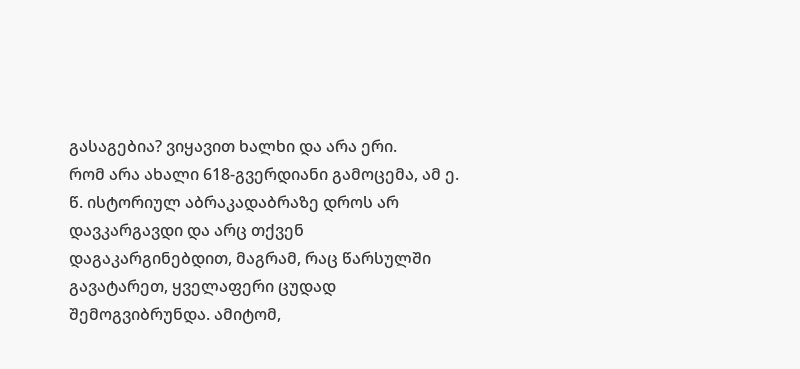გასაგებია? ვიყავით ხალხი და არა ერი.
რომ არა ახალი 618-გვერდიანი გამოცემა, ამ ე. წ. ისტორიულ აბრაკადაბრაზე დროს არ დავკარგავდი და არც თქვენ დაგაკარგინებდით, მაგრამ, რაც წარსულში გავატარეთ, ყველაფერი ცუდად შემოგვიბრუნდა. ამიტომ,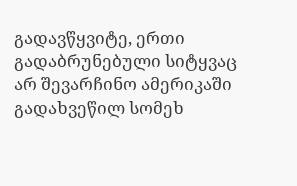გადავწყვიტე, ერთი გადაბრუნებული სიტყვაც არ შევარჩინო ამერიკაში გადახვეწილ სომეხ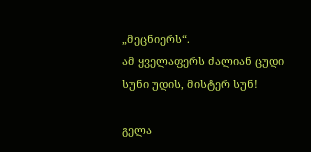„მეცნიერს“.
ამ ყველაფერს ძალიან ცუდი სუნი უდის, მისტერ სუნ!

გელა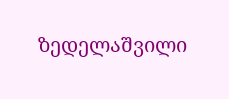ზედელაშვილი